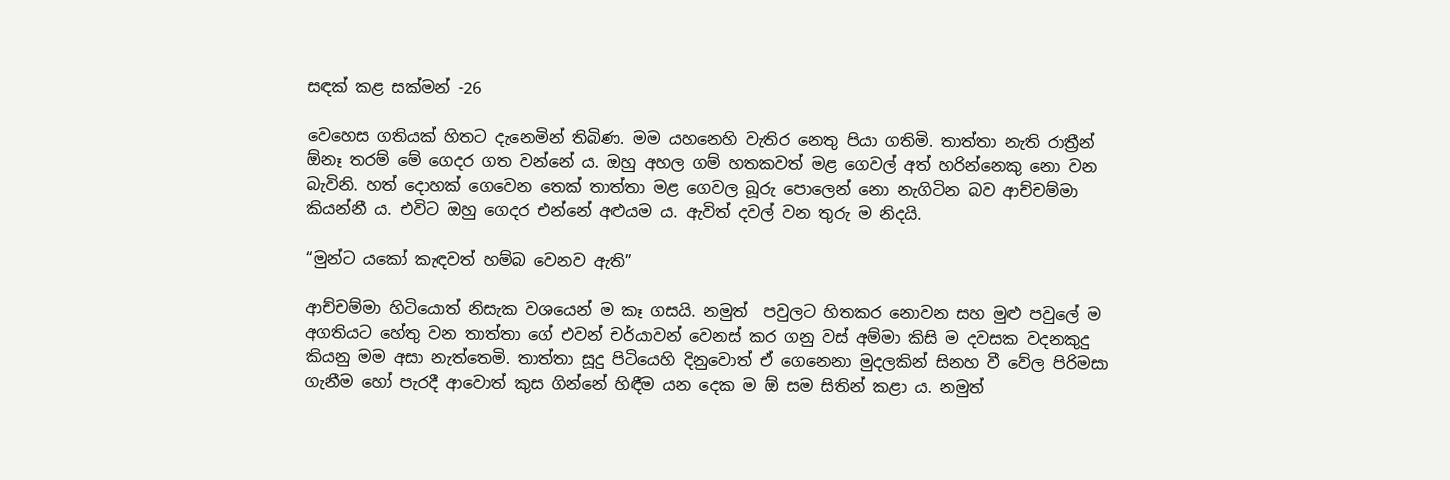සඳක් කළ සක්මන් -26

වෙහෙස ගතියක් හිතට දැනෙමින් තිබිණ. මම යහනෙහි වැතිර නෙතු පියා ගතිමි. තාත්තා නැති රාත්‍රීන් ඕනෑ තරම් මේ ගෙදර ගත වන්නේ ය. ඔහු අහල ගම් හතකවත් මළ ගෙවල් අත් හරින්නෙකු නො වන බැවිනි. හත් දොහක් ගෙවෙන තෙක් තාත්තා මළ ගෙවල බූරු පොලෙන් නො නැගිටින බව ආච්චම්මා කියන්නී ය. එවිට ඔහු ගෙදර එන්නේ අළුයම ය. ඇවිත් දවල් වන තුරු ම නිදයි.

“මුන්ට යකෝ කැඳවත් හම්බ වෙනව ඇති”

ආච්චම්මා හිටියොත් නිසැක වශයෙන් ම කෑ ගසයි. නමුත්  පවුලට හිතකර නොවන සහ මුළු පවුලේ ම අගතියට හේතු වන තාත්තා ගේ එවන් චර්යාවන් වෙනස් කර ගනු වස් අම්මා කිසි ම දවසක වදනකුදු කියනු මම අසා නැත්තෙමි. තාත්තා සූදු පිටියෙහි දිනුවොත් ඒ ගෙනෙනා මුදලකින් සිනහ වී වේල පිරිමසා ගැනීම හෝ පැරදී ආවොත් කුස ගින්නේ හිඳීම යන දෙක ම ඕ සම සිතින් කළා ය. නමුත්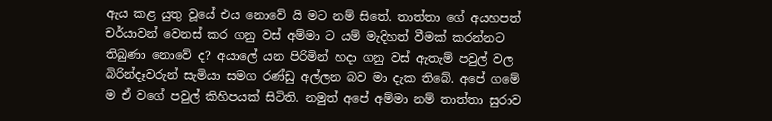ඇය කළ යුතු වූයේ එය නොවේ යි මට නම් සිතේ. තාත්තා ගේ අයහපත් චර්යාවන් වෙනස් කර ගනු වස් අම්මා ට යම් මැදිහත් වීමක් කරන්නට තිබුණා නොවේ ද? අයාලේ යන පිරිමින් හදා ගනු වස් ඇතැම් පවුල් වල බිරින්දෑවරුන් සැමියා සමග රණ්ඩු අල්ලන බව මා දැක තිබේ. අපේ ගමේ ම ඒ වගේ පවුල් කිහිපයක් සිටිති. නමුත් අපේ අම්මා නම් තාත්තා සුරාව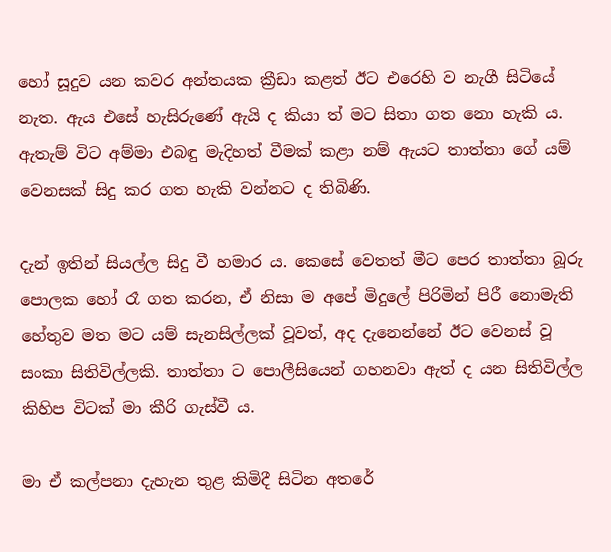හෝ සූදුව යන කවර අන්තයක ක්‍රීඩා කළත් ඊට එරෙහි ව නැගී සිටියේ නැත. ඇය එසේ හැසිරුණේ ඇයි ද කියා ත් මට සිතා ගත නො හැකි ය. ඇතැම් විට අම්මා එබඳු මැදිහත් වීමක් කළා නම් ඇයට තාත්තා ගේ යම් වෙනසක් සිදු කර ගත හැකි වන්නට ද තිබිණි.

දැන් ඉතින් සියල්ල සිදු වී හමාර ය. කෙසේ වෙතත් මීට පෙර තාත්තා බූරු පොලක හෝ රෑ ගත කරන, ඒ නිසා ම අපේ මිදුලේ පිරිමින් පිරී නොමැති හේතුව මත මට යම් සැනසිල්ලක් වූවත්, අද දැනෙන්නේ ඊට වෙනස් වූ සංකා සිතිවිල්ලකි. තාත්තා ට පොලීසියෙන් ගහනවා ඇත් ද යන සිතිවිල්ල කිහිප විටක් මා කීරි ගැස්වී ය.

මා ඒ කල්පනා දැහැන තුළ කිමිදී සිටින අතරේ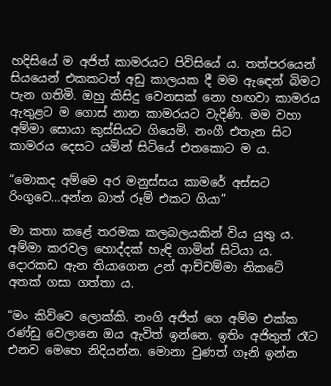හදිසියේ ම අජිත් කාමරයට පිවිසියේ ය. තත්පරයෙන් සියයෙන් එකකටත් අඩු කාලයක දී මම ඇඳෙන් බිමට පැන ගතිමි. ඔහු කිසිදු වෙනසක් නො හඟවා කාමරය ඇතුළට ම ගොස් නාන කාමරයට වැදිණි. මම වහා අම්මා සොයා කුස්සියට ගියෙමි. නංගී එතැන සිට කාමරය දෙසට යමින් සිටියේ එතකොට ම ය.

“මොකද අම්මෙ අර මනුස්සය කාමරේ අස්සට රිංගුවෙ…අන්න බාත් රූම් එකට ගියා”

මා කතා කළේ තරමක කලබලයකින් විය යුතු ය. අම්මා කරවල හොද්දක් හැඳි ගාමින් සිටියා ය. දොරකඩ ඇන තියාගෙන උන් ආච්චම්මා නිකටේ අතක් ගසා ගත්තා ය.

“මං කිව්වෙ ලොක්කි. නංගි අජිත් ගෙ අම්ම එක්ක රණ්ඩු වෙලානෙ ඔය ඇවිත් ඉන්නෙ. ඉතිං අජිතුත් රෑට එනව මෙහෙ නිදියන්න. මොනා වුණත් ගෑනි ඉන්න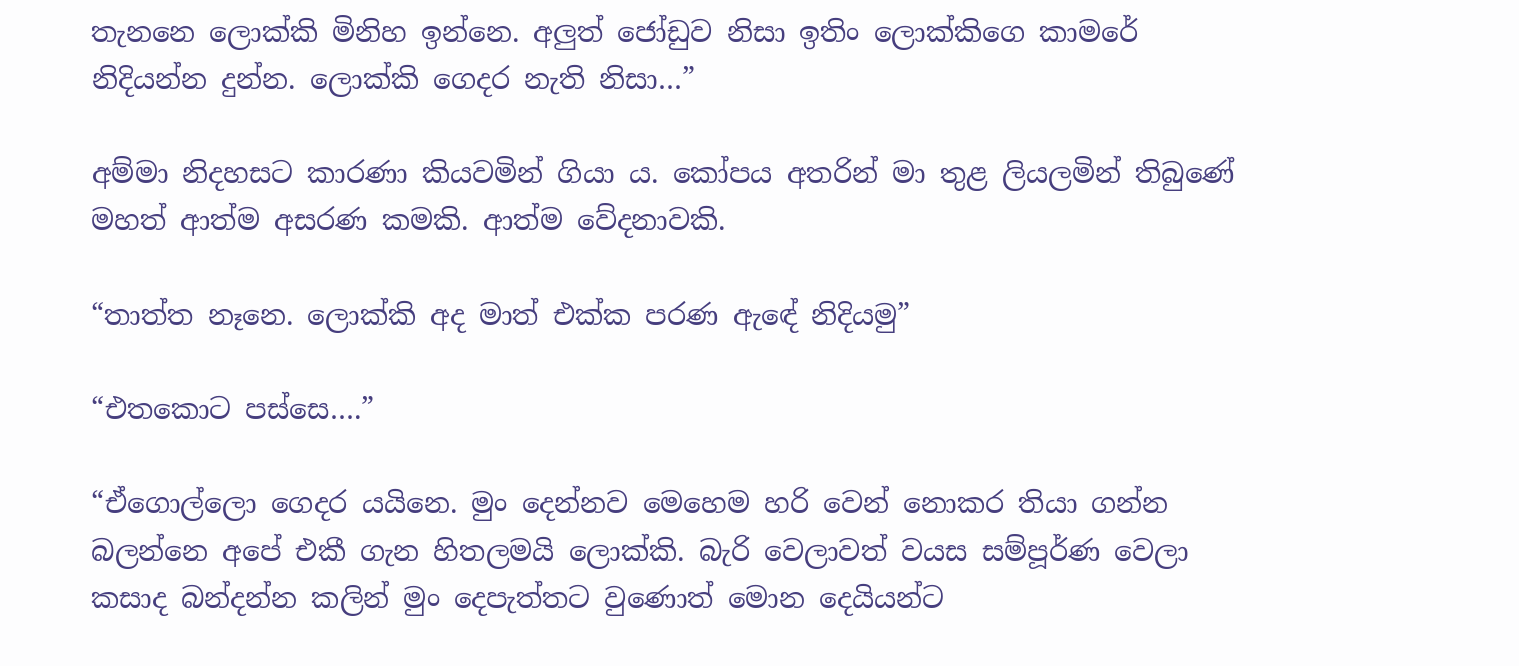තැනනෙ ලොක්කි මිනිහ ඉන්නෙ. අලුත් ජෝඩුව නිසා ඉතිං ලොක්කිගෙ කාමරේ නිදියන්න දුන්න. ලොක්කි ගෙදර නැති නිසා…”

අම්මා නිදහසට කාරණා කියවමින් ගියා ය. කෝපය අතරින් මා තුළ ලියලමින් තිබුණේ මහත් ආත්ම අසරණ කමකි. ආත්ම වේදනාවකි.

“තාත්ත නෑනෙ. ලොක්කි අද මාත් එක්ක පරණ ඇඳේ නිදියමු”

“එතකොට පස්සෙ….”

“ඒගොල්ලො ගෙදර යයිනෙ. මුං දෙන්නව මෙහෙම හරි වෙන් නොකර තියා ගන්න බලන්නෙ අපේ එකී ගැන හිතලමයි ලොක්කි. බැරි වෙලාවත් වයස සම්පූර්ණ වෙලා කසාද බන්දන්න කලින් මුං දෙපැත්තට වුණොත් මොන දෙයියන්ට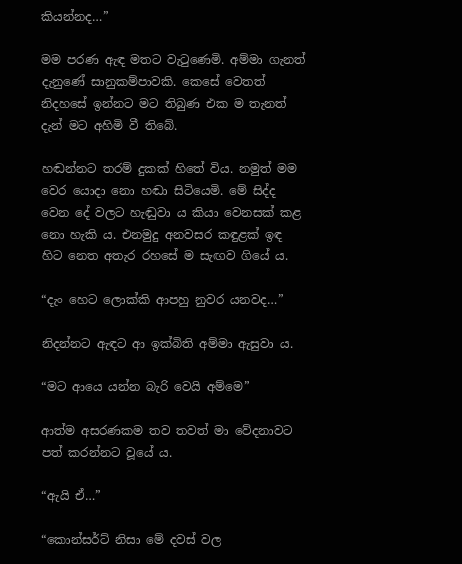කියන්නද…”

මම පරණ ඇඳ මතට වැටුණෙමි. අම්මා ගැනත් දැනුණේ සානුකම්පාවකි. කෙසේ වෙතත් නිදහසේ ඉන්නට මට තිබුණ එක ම තැනත් දැන් මට අහිමි වී තිබේ.

හඬන්නට තරම් දුකක් හිතේ විය. නමුත් මම වෙර යොදා නො හඬා සිටියෙමි. මේ සිද්ද වෙන දේ වලට හැඬුවා ය කියා වෙනසක් කළ නො හැකි ය. එනමුදු අනවසර කඳුළක් ඉඳ හිට නෙත අතැර රහසේ ම සැඟව ගියේ ය.

“දැං හෙට ලොක්කි ආපහු නුවර යනවද…”

නිදන්නට ඇඳට ආ ඉක්බිති අම්මා ඇසුවා ය.

“මට ආයෙ යන්න බැරි වෙයි අම්මෙ”

ආත්ම අසරණකම තව තවත් මා වේදනාවට පත් කරන්නට වූයේ ය.

“ඇයි ඒ…”

“කොන්සර්ට් නිසා මේ දවස් වල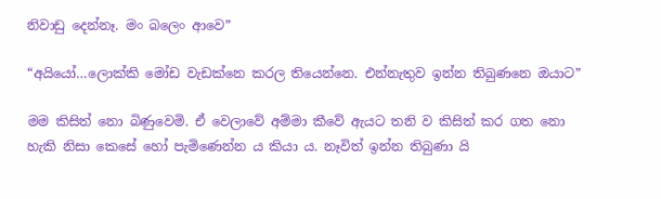නිවාඩු දෙන්නෑ. මං බලෙං ආවෙ”

“අයියෝ…ලොක්කි මෝඩ වැඩක්නෙ කරල තියෙන්නෙ. එන්නැතුව ඉන්න තිබුණනෙ ඔයාට”

මම කිසිත් නො බිණුවෙමි. ඒ වෙලාවේ අම්මා කීවේ ඇයට තනි ව කිසිත් කර ගත නො හැකි නිසා කෙසේ හෝ පැමිණෙන්න ය කියා ය. නෑවිත් ඉන්න තිබුණා යි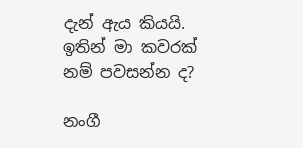දැන් ඇය කියයි. ඉතින් මා කවරක් නම් පවසන්න ද?

නංගී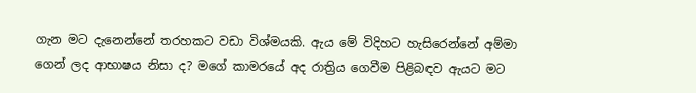ගැන මට දැනෙන්නේ තරහකට වඩා විශ්මයකි. ඇය මේ විදිහට හැසිරෙන්නේ අම්මා ගෙන් ලද ආභාෂය නිසා ද? මගේ කාමරයේ අද රාත්‍රිය ගෙවීම පිළිබඳව ඇයට මට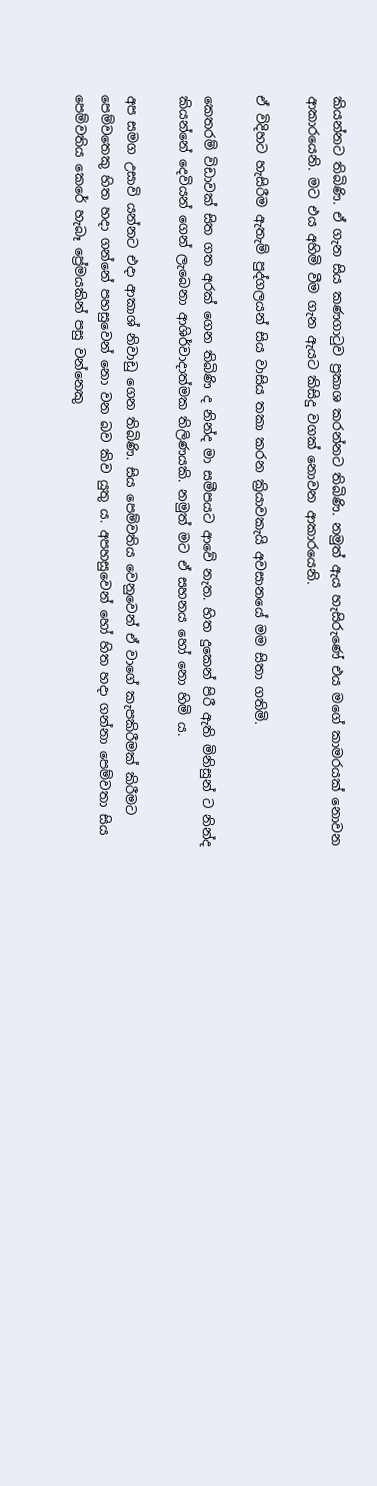කියන්නට තිබිණි. ඒ ගැන සිය කණගාටුව ප්‍රකාශ කරන්නට තිබිණි. නමුත් ඇය හැසිරුණේ එය මගේ කාමරයක් නොවන ආකාරයෙනි. මට එය අහිමි වීම ගැන ඇයට කිසිදු වගක් නොවන ආකාරයෙනි.

ඒ විදිහට හැසිරීම ඇතැම් පුද්ගලයන් සිය වාසිය තකා කරන ක්‍රියාවකැයි අවසානයේ මම සිතා ගතිමි.

කෙතරම් විඩාවක් සිත ගත අරක් ගෙන තිබිණි ද නින්ද මා සමීපයට ආවේ නැත. හිත දුකෙන් පිරී ඇති මිනිසුන් ට නින්ද කියන්නේ දෙවියන් ගෙන් ලැබෙනා ආශිර්වාදාත්මක තිලිණයකි. නමුත් මට ඒ සහනය හෝ නො හිමි ය.

අප සමග උසාවි යන්නට එදා ආකාශ් නිවාඩු ගෙන තිබිණි. සිය පෙම්වතිය වෙනුවෙන් ඒ වාගේ කැපකිරීමක් කිරීමට පෙම්වතෙකු හිත හදා ගන්නේ පහසුවෙන් නො වන බව කිව යුතු ය. අපහසුවෙන් හෝ හිත හදා ගන්නා පෙම්වතා සිය පෙම්වතිය කෙරේ හැබෑ ප්‍රේමයකින් පසු වන්නෙකු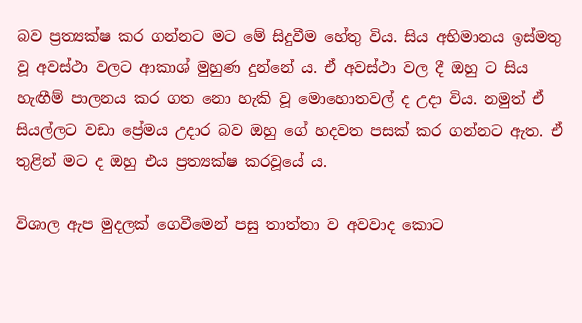බව ප්‍රත්‍යක්ෂ කර ගන්නට මට මේ සිදුවීම හේතු විය. සිය අභිමානය ඉස්මතු වූ අවස්ථා වලට ආකාශ් මුහුණ දුන්නේ ය. ඒ අවස්ථා වල දී ඔහු ට සිය හැඟීම් පාලනය කර ගත නො හැකි වූ මොහොතවල් ද උදා විය. නමුත් ඒ සියල්ලට වඩා ප්‍රේමය උදාර බව ඔහු ගේ හදවත පසක් කර ගන්නට ඇත. ඒ තුළින් මට ද ඔහු එය ප්‍රත්‍යක්ෂ කරවූයේ ය.

විශාල ඇප මුදලක් ගෙවීමෙන් පසු තාත්තා ව අවවාද කොට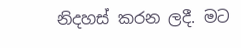නිදහස් කරන ලදී. මට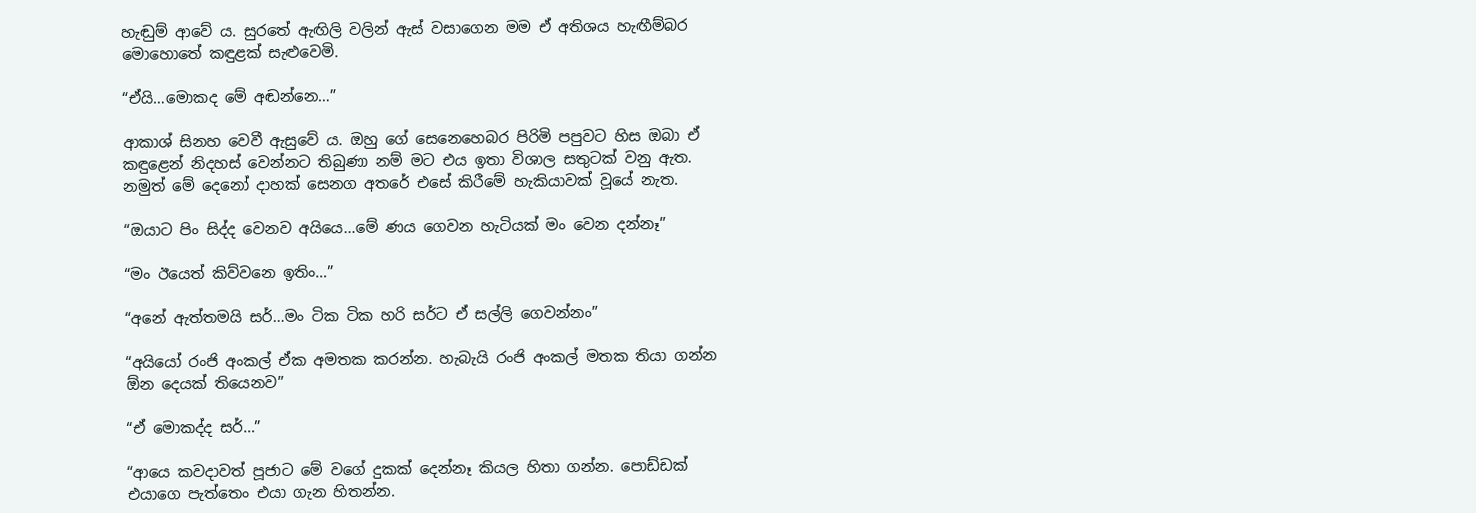හැඬුම් ආවේ ය. සුරතේ ඇඟිලි වලින් ඇස් වසාගෙන මම ඒ අතිශය හැඟීම්බර මොහොතේ කඳුළක් සැළුවෙමි.

“ඒයි…මොකද මේ අඬන්නෙ…”

ආකාශ් සිනහ වෙවී ඇසුවේ ය. ඔහු ගේ සෙනෙහෙබර පිරිමි පපුවට හිස ඔබා ඒ කඳුළෙන් නිදහස් වෙන්නට තිබුණා නම් මට එය ඉතා විශාල සතුටක් වනු ඇත. නමුත් මේ දෙනෝ දාහක් සෙනග අතරේ එසේ කිරීමේ හැකියාවක් වූයේ නැත.

“ඔයාට පිං සිද්ද වෙනව අයියෙ…මේ ණය ගෙවන හැටියක් මං වෙන දන්නෑ”

“මං ඊයෙත් කිව්වනෙ ඉතිං…”

“අනේ ඇත්තමයි සර්…මං ටික ටික හරි සර්ට ඒ සල්ලි ගෙවන්නං”

“අයියෝ රංජි අංකල් ඒක අමතක කරන්න. හැබැයි රංජි අංකල් මතක තියා ගන්න ඕන දෙයක් තියෙනව”

“ඒ මොකද්ද සර්…”

“ආයෙ කවදාවත් පූජාට මේ වගේ දුකක් දෙන්නෑ කියල හිතා ගන්න. පොඩ්ඩක් එයාගෙ පැත්තෙං එයා ගැන හිතන්න.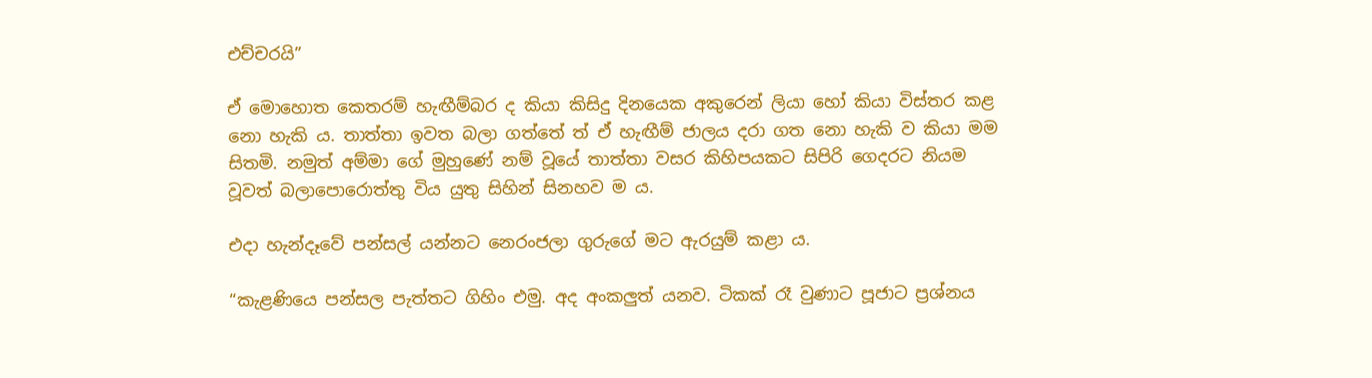එච්චරයි”

ඒ මොහොත කෙතරම් හැඟීම්බර ද කියා කිසිදු දිනයෙක අකුරෙන් ලියා හෝ කියා විස්තර කළ නො හැකි ය. තාත්තා ඉවත බලා ගත්තේ ත් ඒ හැඟීම් ජාලය දරා ගත නො හැකි ව කියා මම සිතමි. නමුත් අම්මා ගේ මුහුණේ නම් වූයේ තාත්තා වසර කිහිපයකට සිපිරි ගෙදරට නියම වූවත් බලාපොරොත්තු විය යුතු සිහින් සිනහව ම ය.

එදා හැන්දෑවේ පන්සල් යන්නට නෙරංජලා ගුරුගේ මට ඇරයුම් කළා ය.

“කැළණියෙ පන්සල පැත්තට ගිහිං එමු. අද අංකලුත් යනව. ටිකක් රෑ වුණාට පූජාට ප්‍රශ්නය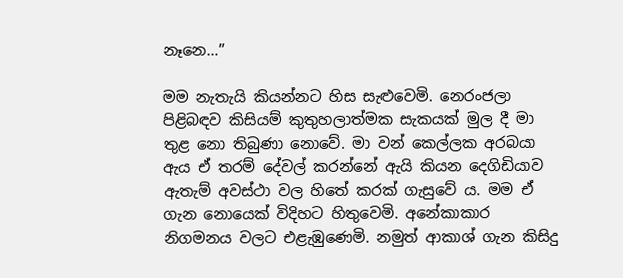නෑනෙ…”

මම නැතැයි කියන්නට හිස සැළුවෙමි. නෙරංජලා පිළිබඳව කිසියම් කුතුහලාත්මක සැකයක් මුල දී මා තුළ නො තිබුණා නොවේ. මා වන් කෙල්ලක අරබයා ඇය ඒ තරම් දේවල් කරන්නේ ඇයි කියන දෙගිඩියාව ඇතැම් අවස්ථා වල හිතේ කරක් ගැසුවේ ය. මම ඒ ගැන නොයෙක් විදිහට හිතුවෙමි. අනේකාකාර නිගමනය වලට එළැඹුණෙමි. නමුත් ආකාශ් ගැන කිසිදු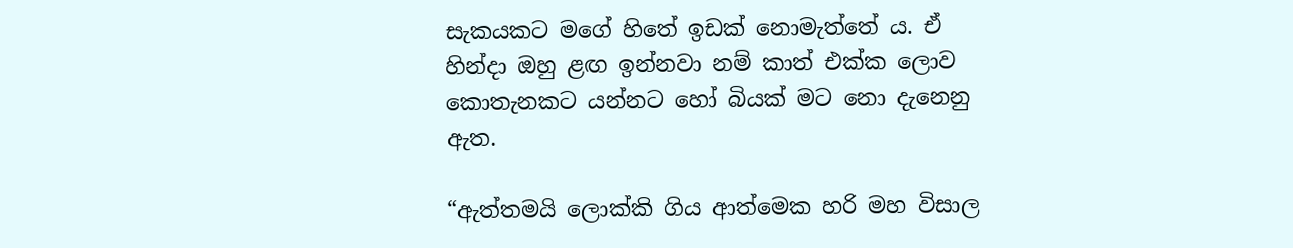සැකයකට මගේ හිතේ ඉඩක් නොමැත්තේ ය. ඒ හින්දා ඔහු ළඟ ඉන්නවා නම් කාත් එක්ක ලොව කොතැනකට යන්නට හෝ බියක් මට නො දැනෙනු ඇත.

“ඇත්තමයි ලොක්කි ගිය ආත්මෙක හරි මහ විසාල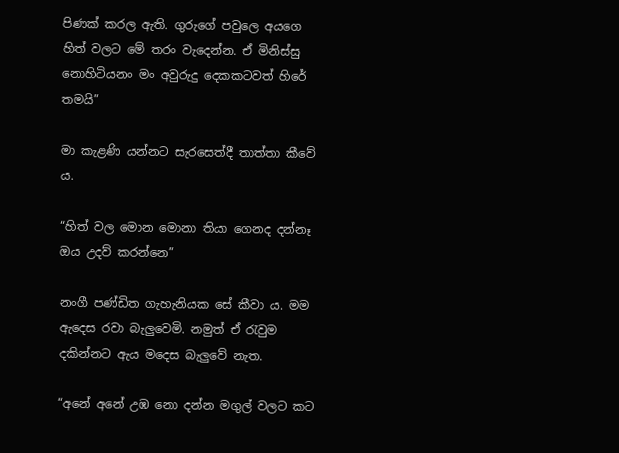පිණක් කරල ඇති. ගුරුගේ පවුලෙ අයගෙ හිත් වලට මේ තරං වැදෙන්න. ඒ මිනිස්සු නොහිටියනං මං අවුරුදු දෙකකටවත් හිරේ තමයි”

මා කැළණි යන්නට සැරසෙත්දී තාත්තා කීවේ ය.

“හිත් වල මොන මොනා තියා ගෙනද දන්නෑ ඔය උදව් කරන්නෙ”

නංගී පණ්ඩිත ගැහැනියක සේ කීවා ය. මම ඇදෙස රවා බැලුවෙමි. නමුත් ඒ රැවුම දකින්නට ඇය මදෙස බැලුවේ නැත.

“අනේ අනේ උඹ නො දන්න මගුල් වලට කට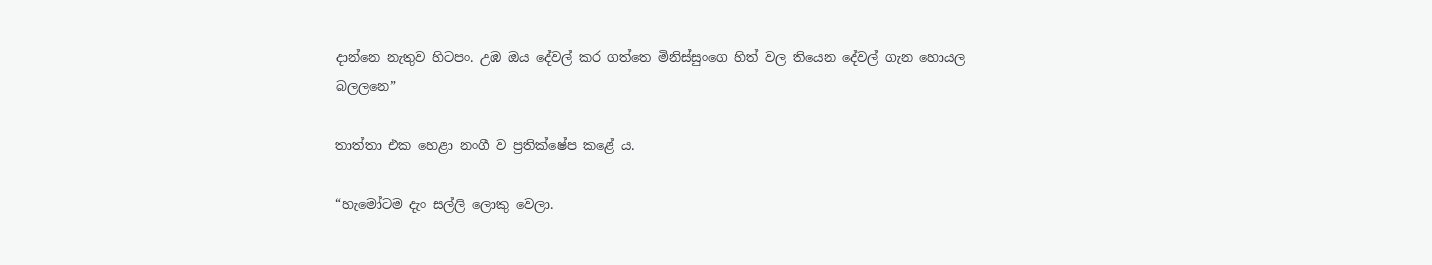දාන්නෙ නැතුව හිටපං. උඹ ඔය දේවල් කර ගත්තෙ මිනිස්සුංගෙ හිත් වල තියෙන දේවල් ගැන හොයල බලලනෙ”

තාත්තා එක හෙළා නංගී ව ප්‍රතික්ෂේප කළේ ය.

“හැමෝටම දැං සල්ලි ලොකු වෙලා.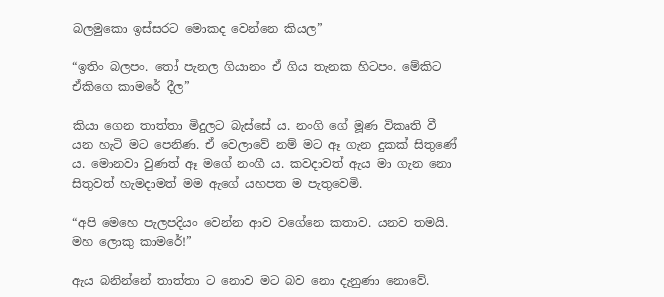බලමුකො ඉස්සරට මොකද වෙන්නෙ කියල”

“ඉතිං බලපං. තෝ පැනල ගියානං ඒ ගිය තැනක හිටපං. මේකිට ඒකිගෙ කාමරේ දීල”

කියා ගෙන තාත්තා මිදුලට බැස්සේ ය. නංගි ගේ මූණ විකෘති වී යන හැටි මට පෙනිණ. ඒ වෙලාවේ නම් මට ඈ ගැන දුකක් සිතුණේ ය. මොනවා වුණත් ඈ මගේ නංගී ය. කවදාවත් ඇය මා ගැන නො සිතුවත් හැමදාමත් මම ඇගේ යහපත ම පැතුවෙමි.

“අපි මෙහෙ පැලපදියං වෙන්න ආව වගේනෙ කතාව. යනව තමයි. මහ ලොකු කාමරේ!”

ඇය බනින්නේ තාත්තා ට නොව මට බව නො දැනුණා නොවේ.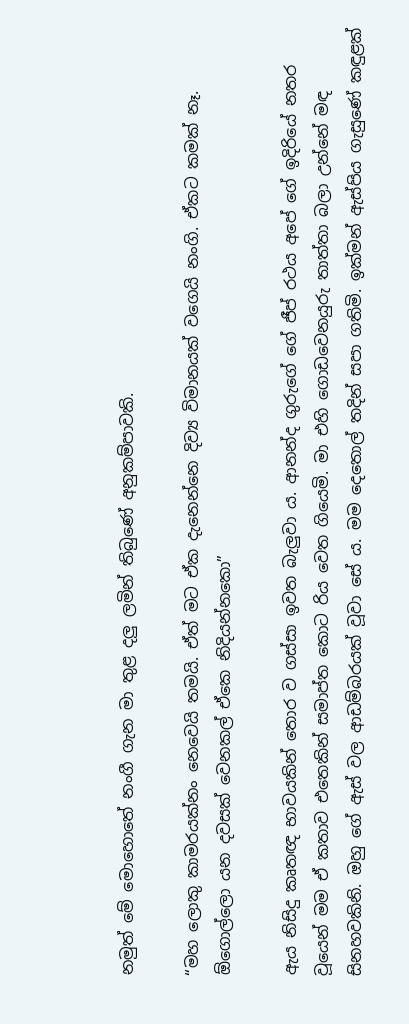නමුත් මේ මොහොතේ නංගී ගැන මා තුළ දලු ලමින් තිබුණේ අනුකම්පාවකි.

“මහ ලොකු කාමරයක්නං නෙවෙයි තමයි. ඒත් මට ඒක දැනෙන්නෙ දිව්‍ය විමානයක් වගෙයි නංගි. ඒකට කමක් නෑ. ඕගොල්ලො යන දවසක් වෙනකල් ඒකෙ නිදියන්නකො”

ඇය නිසිදු කෘතඥ භාවයකින් තොර ව ගස්සා ඉවත බැලුවා ය. ආනන්ද ගුරුගේ ගේ ජීප් රථය අපේ ගේ ඉදිරියේ නතර වූයෙන් මම ඒ කතාව එතෙකින් සමාප්ත කොට රිය වෙත ගියෙමි. මා එහි ගොඩවෙනයුරු තාත්තා බලා උන්නේ මඳ සිනහවකිනි. ඔහු ගේ ඇස් වල ආඩම්බරයක් වූවා සේ ය. මම දෙතොල් තදින් සපා ගතිමි. ඉක්මන් ඇස්පිය ගැසුණේ කඳුළක්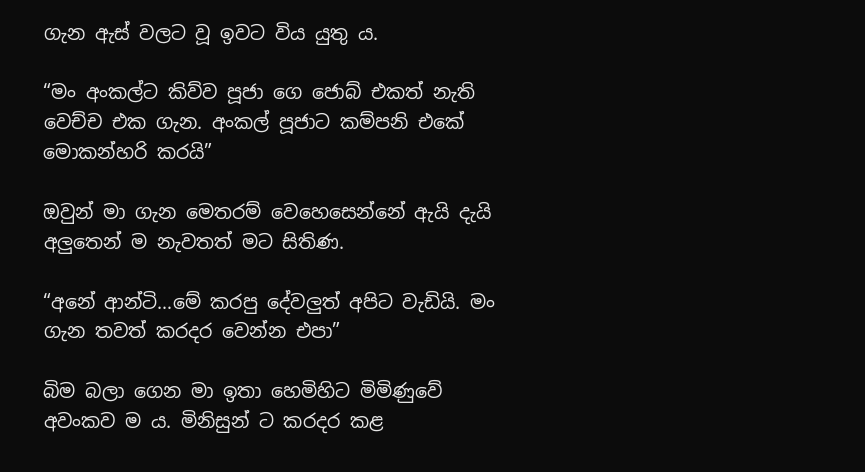ගැන ඇස් වලට වූ ඉවට විය යුතු ය.

“මං අංකල්ට කිව්ව පූජා ගෙ ජොබ් එකත් නැති වෙච්ච එක ගැන. අංකල් පූජාට කම්පනි එකේ මොකන්හරි කරයි”

ඔවුන් මා ගැන මෙතරම් වෙහෙසෙන්නේ ඇයි දැයි අලුතෙන් ම නැවතත් මට සිතිණ.

“අනේ ආන්ටි…මේ කරපු දේවලුත් අපිට වැඩියි. මං ගැන තවත් කරදර වෙන්න එපා”

බිම බලා ගෙන මා ඉතා හෙමිහිට මිමිණුවේ අවංකව ම ය. මිනිසුන් ට කරදර කළ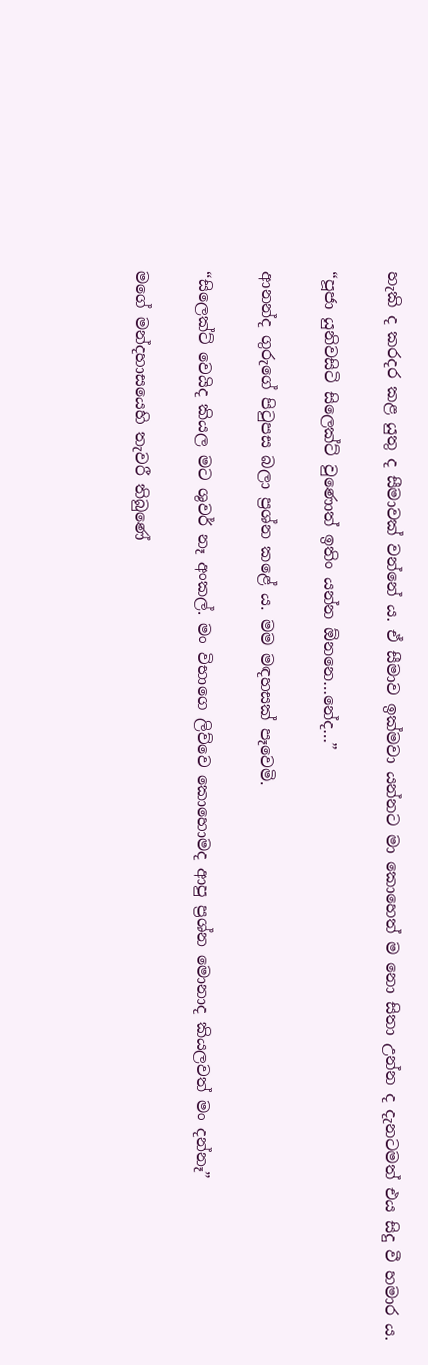හැකි ද කරදර කළ යුතු ද සීමාවක් වන්නේ ය. ඒ සීමාව ඉක්මවා යන්නට මා කොහෙත් ම නො සිතා උන්න ද දැනටමත් එය සිදු වී හමාර ය.

“පූජා යුනිවසිටි සිලෙක්ට් වුණොත් ඉතිං යන්න ඕනනෙ…නේද…”

ආනන්ද ගුරුගේ පිටුපස බලා ප්‍රශ්න කළේ ය. මම මඳහසක් පෑවෙමි.

“සිලෙක්ට් වෙයිද කියල මට ශුවර් නෑ අංකල්. මං විභාගෙ ලිව්වෙ කොහොමද ආපු ප්‍රශ්න මොනාද කියලවත් මං දන්නෑ”

මගේ මන්දහාසයෙහි තැවරී තිබුණේ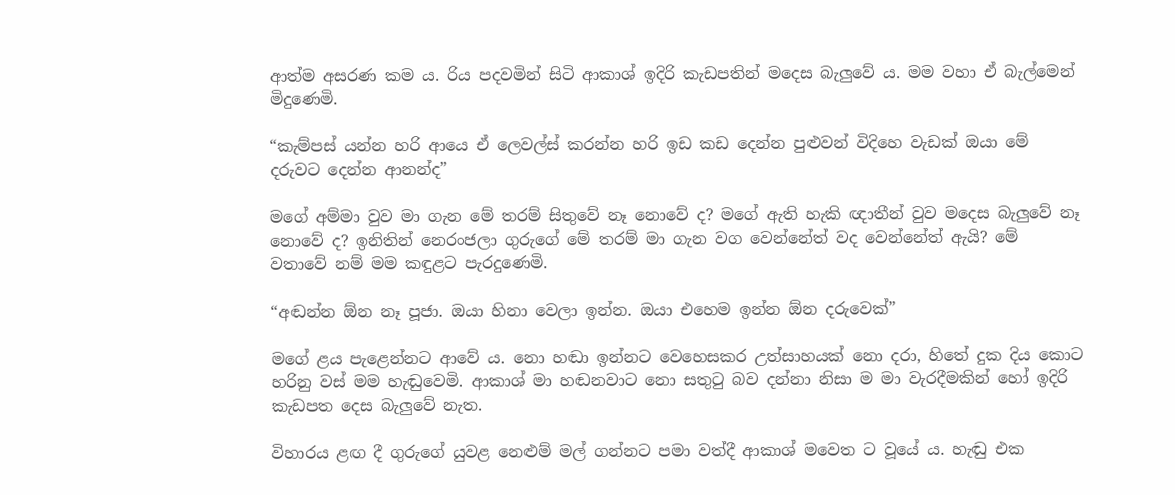ආත්ම අසරණ කම ය. රිය පදවමින් සිටි ආකාශ් ඉදිරි කැඩපතින් මදෙස බැලුවේ ය. මම වහා ඒ බැල්මෙන් මිදුණෙමි.

“කැම්පස් යන්න හරි ආයෙ ඒ ලෙවල්ස් කරන්න හරි ඉඩ කඩ දෙන්න පුළුවන් විදිහෙ වැඩක් ඔයා මේ දරුවට දෙන්න ආනන්ද”

මගේ අම්මා වුව මා ගැන මේ තරම් සිතුවේ නෑ නොවේ ද? මගේ ඇති හැකි ඥාතීන් වුව මදෙස බැලුවේ නෑ නොවේ ද? ඉනිතින් නෙරංජලා ගුරුගේ මේ තරම් මා ගැන වග වෙන්නේත් වද වෙන්නේත් ඇයි? මේ වතාවේ නම් මම කඳුළට පැරදුණෙමි.

“අඬන්න ඕන නෑ පූජා. ඔයා හිනා වෙලා ඉන්න. ඔයා එහෙම ඉන්න ඕන දරුවෙක්”

මගේ ළය පැළෙන්නට ආවේ ය. නො හඬා ඉන්නට වෙහෙසකර උත්සාහයක් නො දරා, හිතේ දුක දිය කොට හරිනු වස් මම හැඬුවෙමි. ආකාශ් මා හඬනවාට නො සතුටු බව දන්නා නිසා ම මා වැරදීමකින් හෝ ඉදිරි කැඩපත දෙස බැලුවේ නැත.

විහාරය ළඟ දී ගුරුගේ යුවළ නෙළුම් මල් ගන්නට පමා වත්දී ආකාශ් මවෙත ට වූයේ ය. හැඬු එක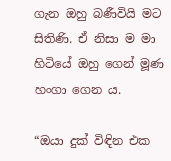ගැන ඔහු බණීවියි මට සිතිණි. ඒ නිසා ම මා හිටියේ ඔහු ගෙන් මූණ හංගා ගෙන ය.

“ඔයා දුක් විඳින එක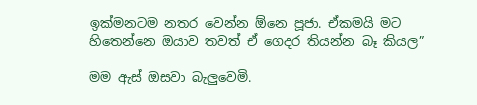ඉක්මනටම නතර වෙන්න ඕනෙ පූජා. ඒකමයි මට හිතෙන්නෙ ඔයාව තවත් ඒ ගෙදර තියන්න බෑ කියල”

මම ඇස් ඔසවා බැලුවෙමි.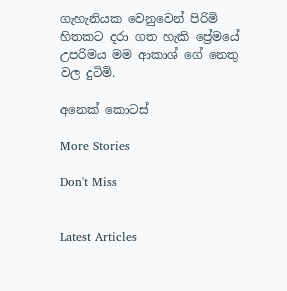ගැහැනියක වෙනුවෙන් පිරිමි හිතකට දරා ගත හැකි ප්‍රේමයේ උපරිමය මම ආකාශ් ගේ නෙතු වල දුටිමි.

අනෙක් කොටස්

More Stories

Don't Miss


Latest Articles